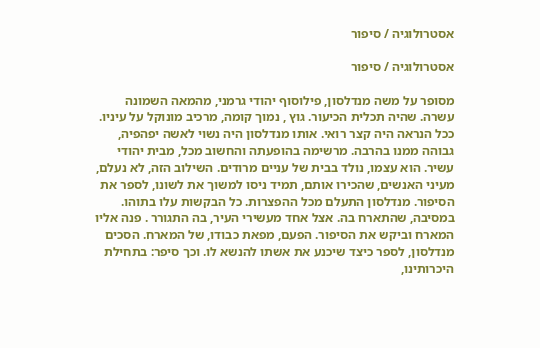אסטרולוגיה / סיפור

אסטרולוגיה / סיפור

מסופר על משה מנדלסון, פילוסוף יהודי גרמני, מהמאה השמונה עשרה. שהיה תכלית הכיעור. גוץ , נמוך קומה, מרכיב מונוקל על עיניו. ככל הנראה היה קצר רואי. אותו מנדלסון היה נשוי לאשה יפהפיה, גבוהה ממנו בהרבה. מרשימה בהופעתה והחשוב מכל, מבית יהודי עשיר. הוא עצמו, נולד בבית של עניים מרודים. השילוב הזה, לא נעלם, מעיני האנשים, שהכירו אותם, תמיד ניסו למשוך את לשונו, לספר את הסיפור. מנדלסון התעלם מכל ההפצרות. כל הבקשות עלו בתוהו. במסיבה, שהתארח בה. אצל אחד מעשירי העיר, בה התגורר . פנה אליו המארח וביקש את הסיפור. הפעם, מפאת כבודו, של המארח. הסכים מנדלסון, לספר כיצד שיכנע את אשתו להנשא לו. וכך סיפר: בתחילת היכרותינו,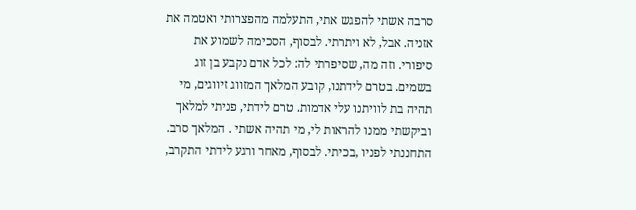סרבה אשתי להפגש אתי, התעלמה מהפצרותי ואטמה את אזניה. אבל, לא ויתרתי. לבסוף, הסכימה לשמוע את סיפורי. וזה מה, שסיפרתי לה: לכל אדם נקבע בן זוג בשמים. בטרם לידתנו, קובע המלאך המזווג זיווגים, מי תהיה בת לוויתנו עלי אדמות. טרם לידתי, פניתי למלאך וביקשתי ממנו להראות לי, מי תהיה אשתי . המלאך סרב. התחננתי לפניו ,בכיתי. לבסוף, מאחר ורגע לידתי התקרב,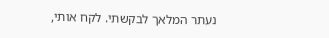נעתר המלאך לבקשתי. לקח אותי,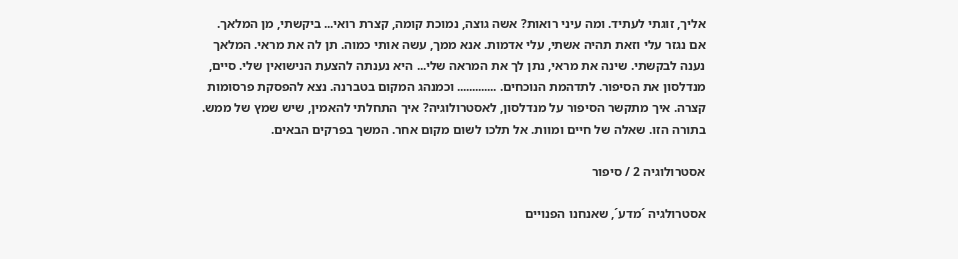אליך, זוגתי לעתיד. ומה עיני רואות? אשה גוצה, נמוכת קומה, קצרת רואי... ביקשתי, מן המלאך. אם נגזר עלי וזאת תהיה אשתי, עלי אדמות. אנא ממך, עשה אותי כמוה. תן לה את מראי. המלאך נענה לבקשתי. שינה את מראי, נתן לך את המראה שלי... היא נענתה להצעת הנישואין שלי. סיים, מנדלסון את הסיפור. לתדהמת הנוכחים. ............. וכמנהג המקום בטברנה. נצא להפסקת פרסומות קצרה. איך מתקשר הסיפור על מנדלסון, לאסטרולוגיה? איך התחלתי להאמין, שיש שמץ של ממש. בתורה הזו. שאלה של חיים ומוות. אל תלכו לשום מקום אחר. המשך בפרקים הבאים.

אסטרולוגיה 2 / סיפור

אסטרולגיה ´מדע´, שאנחנו הפנויים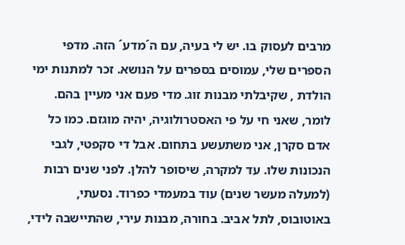מרבים לעסוק בו. יש לי בעיה, עם ה´מדע´ הזה. מדפי הספרים שלי, עמוסים בספרים על הנושא. זכר למתנות ימי הולדת , שקיבלתי מבנות זוג. מדי פעם אני מעיין בהם. לומר, שאני חי על פי האסטרולוגיה, יהיה מוגזם. כמו כל אדם סקרן, אני משתעשע בתחום. אבל די סקפטי, לגבי הנכונות שלו. עד למקרה, שיסופר להלן. לפני שנים רבות (למעלה מעשר שנים) עוד במעמדי כפרוד. נסעתי, באוטובוס, לתל אביב. בחורה, מבנות עירי, שהתיישבה לידי,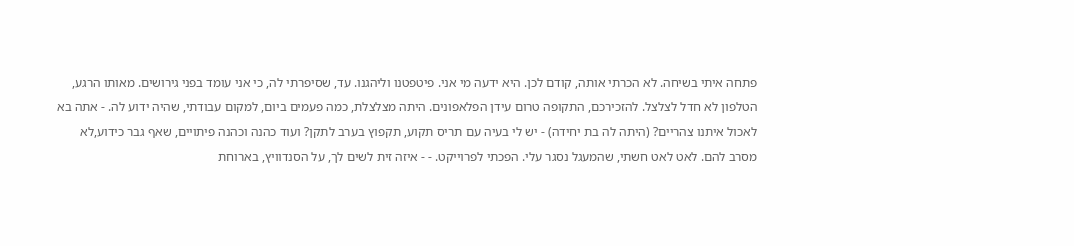פתחה איתי בשיחה. לא הכרתי אותה, קודם לכן. היא ידעה מי אני. פיטפטנו וליהגנו. עד, שסיפרתי לה, כי אני עומד בפני גירושים. מאותו הרגע, הטלפון לא חדל לצלצל. להזכירכם, התקופה טרום עידן הפלאפונים. היתה מצלצלת, כמה פעמים ביום, למקום עבודתי, שהיה ידוע לה. - אתה בא לאכול איתנו צהריים? (היתה לה בת יחידה) - יש לי בעיה עם תריס תקוע, תקפוץ בערב לתקן? ועוד כהנה וכהנה פיתויים, שאף גבר כידוע,לא מסרב להם. לאט לאט חשתי, שהמעגל נסגר עלי. הפכתי לפרוייקט. - - איזה זית לשים לך, על הסנדוויץ, בארוחת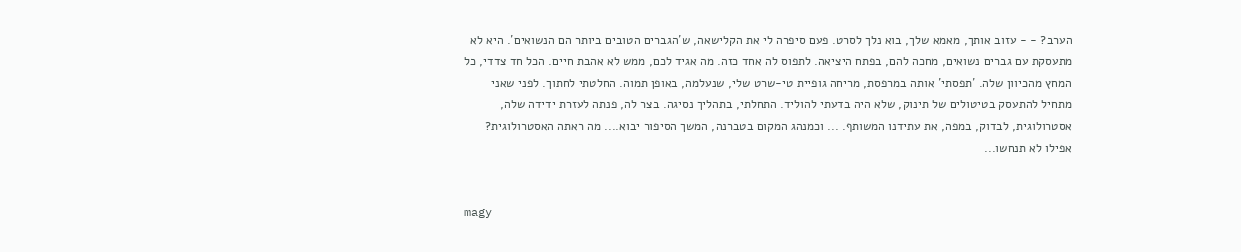הערב? - - עזוב אותך, מאמא שלך, בוא נלך לסרט. פעם סיפרה לי את הקלישאה, ש´הגברים הטובים ביותר הם הנשואים´. היא לא מתעסקת עם גברים נשואים, מחכה להם, בפתח היציאה. לתפוס לה אחד כזה. מה אגיד לכם, ממש לא אהבת חיים. הכל חד צדדי, כל המחץ מהכיוון שלה. ´תפסתי´ אותה במרפסת, מריחה גופיית טי-שרט שלי, שנעלמה, באופן תמוה. החלטתי לחתוך. לפני שאני מתחיל להתעסק בטיטולים של תינוק, שלא היה בדעתי להוליד. התחלתי, בתהליך נסיגה. בצר לה, פנתה לעזרת ידידה שלה, אסטרולוגית, לבדוק, במפה, את עתידנו המשותף. ... וכמנהג המקום בטברנה, המשך הסיפור יבוא.... מה ראתה האסטרולוגית? אפילו לא תנחשו...


magy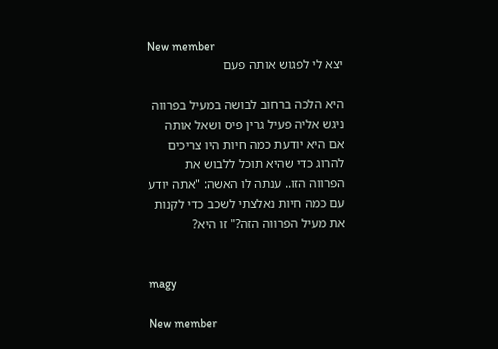New member
יצא לי לפגוש אותה פעם

היא הלכה ברחוב לבושה במעיל בפרווה ניגש אליה פעיל גרין פיס ושאל אותה אם היא יודעת כמה חיות היו צריכים להרוג כדי שהיא תוכל ללבוש את הפרווה הזו.. ענתה לו האשה: "אתה יודע עם כמה חיות נאלצתי לשכב כדי לקנות את מעיל הפרווה הזה?" זו היא?


magy

New member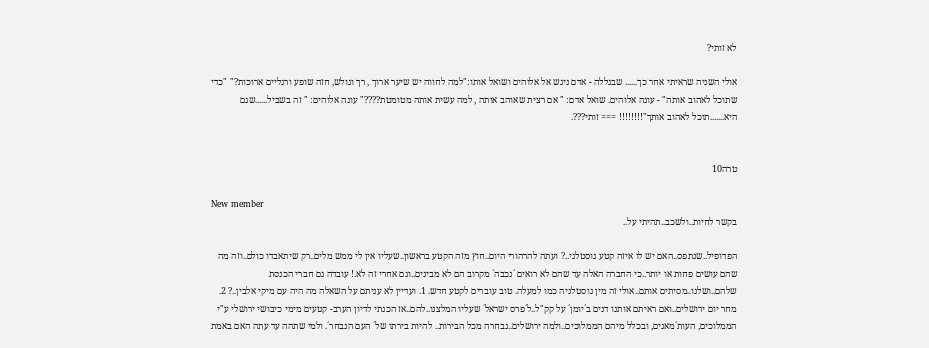לא זותי?

אולי השניה שראיתי אחר כך...... שבגללה - אדם ניגש אל אלוהים ושואל אותו:"למה לחווה יש שיער ארוך , רך וגולש, חזה שופע ורגליים ארוכות?" "כדי שתוכל לאהוב אותה" - עונה אלוהים. שואל אדם: " אם רצית שאוהב אותה , למה עשית אותה מטומטת????" עונה אלוהים: " זה בשביל......שגם היא.......תוכל לאהוב אותך"!!!!!!!! === זותי???.


טרה10

New member
בקשר לחיות..ולשכב..תהיתי על..

הפדופיל..שנתפס..האם יש לו איזה קטע נוסטלגי..? ועתה להרהורי היום..חוץ מזה הקטע בראשון..שעליו אין לי ממש מלים..רק שיתאבדו כולם..וזה מה שהם עושים פחות או יותר..כי החברה האלה עד שהם לא רואים ´נכבה´ מקרוב הם לא מבינים..וגם אחרי זה לא.! עובדה גם חברי הכנסת שלהם..ושלנו..מסיתים אותם..אולי זה מין נוסטלגיה כמו למעלה. טוב עוברים לקטע חדש. 1. ועדיין לא עניתם על השאלה מה היה עם מיקי אלבין..? 2. מחר יום ירושלים..ואם ראיתם אותנו דנים ב´יומן´ על קק"ל..ל´פרס ישראל´ שעליו המלצנו..להם..אז הכנתי לדיון הערב- קטעים מימי כיבושי ירושלי ע"י הממלוכים, העות´מאנים, ובכלל מיהם הממלוכים..ולמה ירושלים..נבחרה מכל הבירות.. להיות בירתו של´ העם הנבחר´. ולמי שתהה עד עתה האם באמת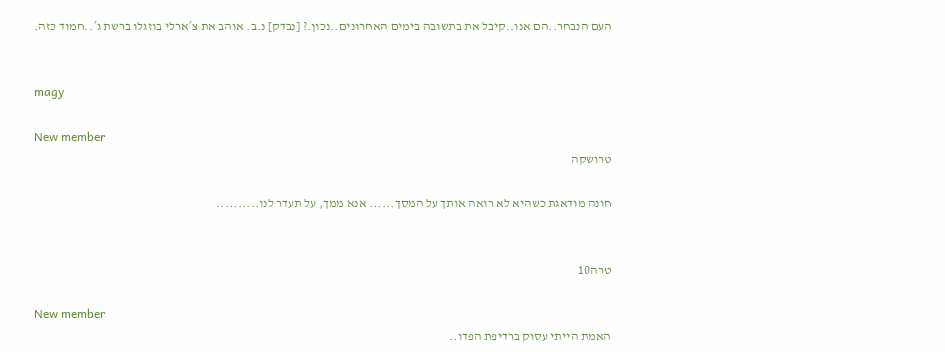העם הנבחר..הם אנו..קיבל את בתשובה בימים האחרונים..נכון.? [נבדק] נ.ב. אוהב את צ´ארלי בוזגלו ברשת ג´..חמוד כזה.


magy

New member
טרושקה

חונה מודאגת כשהיא לא רואה אותך על המסך...... אנא ממך, על תעדר לנו..........


טרה10

New member
האמת הייתי עסוק ברדיפת הפדו..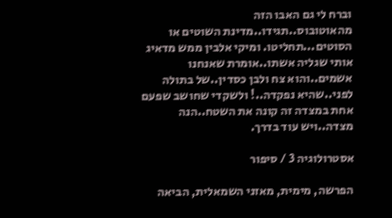וברח לי גם האבו הזה מהאוטובוס..תגידו..מדינת השוטים או הסוטים...תחליטו. ומיקי אלבין ממש מדאיג אותי שגליה אשתו..אומרת שאנחנו אשמים..והוא צח ולבן כסדין..של בתולה לפני..שהיא נפקדה..! ולשקדי שחושב שפעם אחת במצדה זה קונה את השטח..הנה מצדה..ויש עוד בדרך.

אסטרולוגיה 3 / סיפור

הפרשה, מימית, מאזני השמאלית, הביאה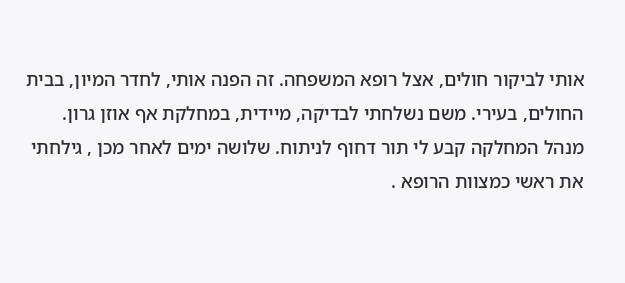אותי לביקור חולים, אצל רופא המשפחה. זה הפנה אותי, לחדר המיון, בבית החולים, בעירי. משם נשלחתי לבדיקה, מיידית, במחלקת אף אוזן גרון. מנהל המחלקה קבע לי תור דחוף לניתוח. שלושה ימים לאחר מכן , גילחתי את ראשי כמצוות הרופא .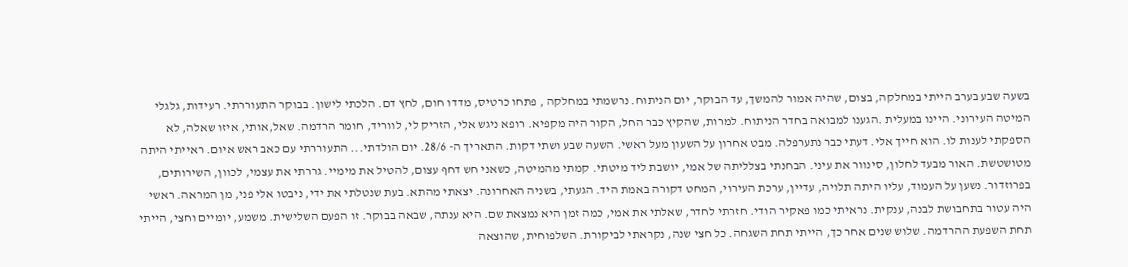בשעה שבע בערב הייתי במחלקה, בצום, שהיה אמור להמשך, עד הבוקר, יום הניתוח. נרשמתי במחלקה , פתחו כרטיס, מדדו חום, לחץ דם. הלכתי לישון. בבוקר התעוררתי. רעידות, גלגלי המיטה העירוני. היינו במעלית .הגענו למבואה בחדר הניתוח. למרות, שהקיץ כבר החל, הקור היה מקפיא. רופא ניגש אלי, הזריק לי, לווריד, חומר הרדמה. שאל,אותי, איזו שאלה, לא הספקתי לענות לו. הוא חייך אלי. דעתי כבר נתערפלה. מבט אחרון על השעון מעל ראשי. השעה שבע ושתי דקות. התאריך ה- 28/6. יום הולדתי... התעוררתי עם כאב ראש איום. ראייתי היתה מטושטשת. האור מבעד לחלון, סינוור את עיני. הבחנתי בצלליתה של אמי, יושבת ליד מיטתי. קמתי מהמיטה, כשאני חש דחף עצום, להטיל את מימיי. גררתי את עצמי, לכוון, השירותים, בפרוזדור. נשען על העמוד, עליו היתה תלויה, עדיין, ערכת העירוי, המחט דקורה באמת היד. הגעתי, בשניה האחרונה. יצאתי מהתא. בעת שנטלתי את ידי, ניבטו אלי פני, מן המראה. ראשי היה עטור בתחבושת לבנה, ענקית. נראיתי כמו פאקיר הודי. חזרתי לחדר, שאלתי את אמי, כמה זמן היא נמצאת שם. היא ענתה, שבאה בבוקר. זו הפעם השלישית. משמע, יומיים וחצי, הייתי תחת השפעת ההרדמה. שלוש שנים אחר כך, הייתי תחת השגחה. כל חצי שנה, נקראתי לביקורת. השלפוחית, שהוצאה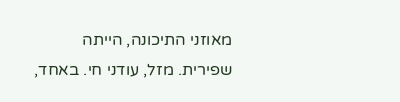מאוזני התיכונה, הייתה שפירית. מזל, עודני חי. באחד,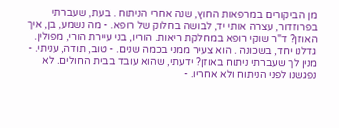מן הביקורים במרפאות החוץ, שנה אחרי הניתוח . בעת, שעברתי בפרוזדור, עצרה אותי יד, לבושה בחלוק של רופא. - מה נשמע, בן, איך האוזן? ד"ר שוקי רופא במחלקת ריאות. הוריו, בני עיירת הורי, מפולין. גדלנו יחד, בשכונה . הוא צעיר ממני בכמה שנים. - טוב, תודה, עניתי. - מנין לך שעברתי ניתוח באוזן? ידעתי, שהוא עובד בבית החולים. לא נפגשנו לפני הניתוח ולא אחריו. -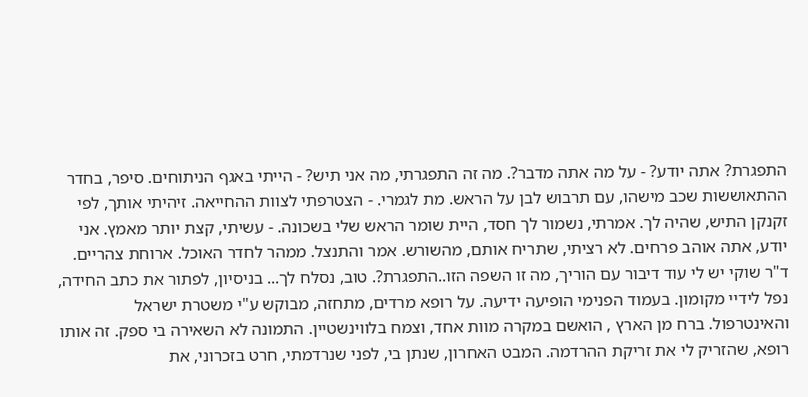התפגרת? אתה יודע? - על מה אתה מדבר?. מה זה התפגרתי, מה אני תיש? - הייתי באגף הניתוחים. סיפר, בחדר ההתאוששות שכב מישהו, עם תרבוש לבן על הראש. מת לגמרי. - הצטרפתי לצוות ההחייאה. זיהיתי אותך, לפי זקנקן התיש, שהיה לך. אמרתי, נשמור לך חסד, היית שומר הראש שלי בשכונה. - עשיתי, קצת יותר מאמץ. אני יודע, אתה אוהב פרחים. לא רציתי, שתריח אותם, מהשורש. אמר והתנצל. ממהר לחדר האוכל. ארוחת צהריים. ד"ר שוקי יש לי עוד דיבור עם הוריך, מה זו השפה הזו..התפגרת?. טוב, נסלח לך... בניסיון, לפתור את כתב החידה, נפל לידיי מקומון. בעמוד הפנימי הופיעה ידיעה. על רופא מרדים, מתחזה, מבוקש ע"י משטרת ישראל והאינטרפול. ברח מן הארץ , הואשם במקרה מוות אחד, וצמח בלווינשטיין. התמונה לא השאירה בי ספק. זה אותו רופא, שהזריק לי את זריקת ההרדמה. המבט האחרון, שנתן בי, לפני שנרדמתי, חרט בזכרוני, את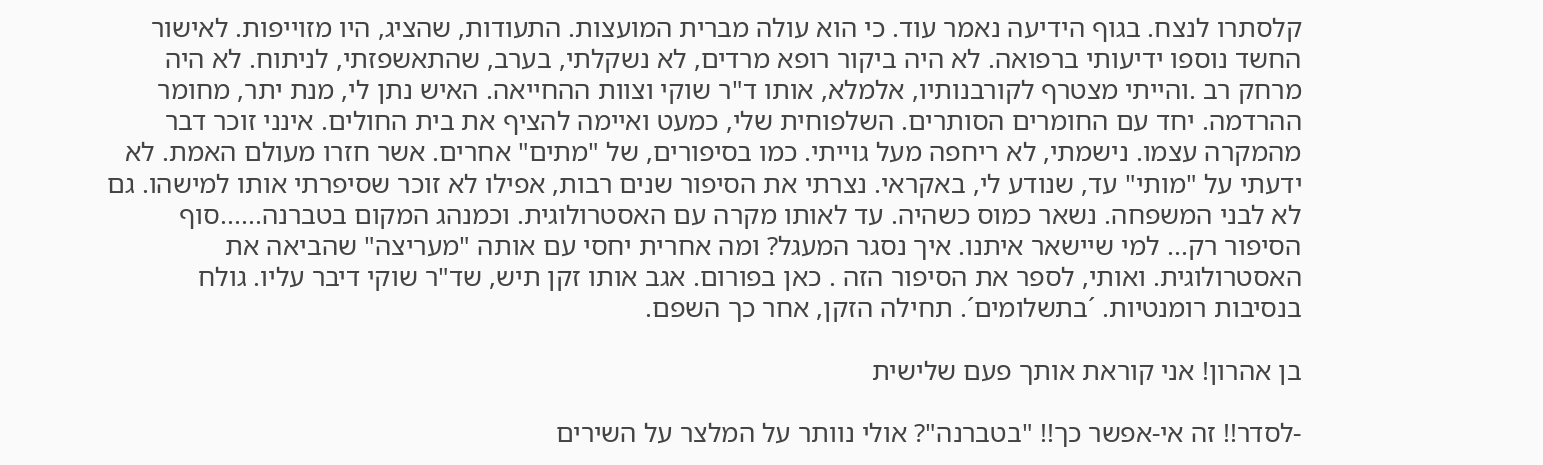קלסתרו לנצח. בגוף הידיעה נאמר עוד. כי הוא עולה מברית המועצות. התעודות, שהציג, היו מזוייפות. לאישור החשד נוספו ידיעותי ברפואה. לא היה ביקור רופא מרדים, לא נשקלתי, בערב, שהתאשפזתי, לניתוח. לא היה מרחק רב .והייתי מצטרף לקורבנותיו, אלמלא, אותו ד"ר שוקי וצוות ההחייאה. האיש נתן לי, מנת יתר, מחומר ההרדמה. יחד עם החומרים הסותרים. השלפוחית שלי, כמעט ואיימה להציף את בית החולים. אינני זוכר דבר מהמקרה עצמו. נישמתי, לא ריחפה מעל גוייתי. כמו בסיפורים, של "מתים" אחרים. אשר חזרו מעולם האמת. לא ידעתי על "מותי" עד, שנודע לי, באקראי. נצרתי את הסיפור שנים רבות, אפילו לא זוכר שסיפרתי אותו למישהו. גם לא לבני המשפחה. נשאר כמוס כשהיה. עד לאותו מקרה עם האסטרולוגית. וכמנהג המקום בטברנה......סוף הסיפור רק... למי שיישאר איתנו. איך נסגר המעגל? ומה אחרית יחסי עם אותה "מעריצה" שהביאה את האסטרולוגית. ואותי, לספר את הסיפור הזה . כאן בפורום. אגב אותו זקן תיש, שד"ר שוקי דיבר עליו. גולח בנסיבות רומנטיות. ´בתשלומים´. תחילה הזקן, אחר כך השפם.

בן אהרון! אני קוראת אותך פעם שלישית

-לסדר!! זה אי-אפשר כך!! "בטברנה"? אולי נוותר על המלצר על השירים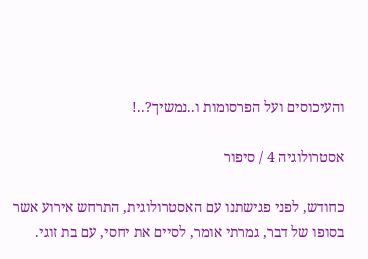והעיכוסים ועל הפרסומות ו..נמשיך?..!

אסטרולוגיה 4 / סיפור

כחודש, לפני פגישתנו עם האסטרולוגית, התרחש אירוע אשר בסופו של דבר, גמרתי אומר, לסיים את יחסי, עם בת זוגי.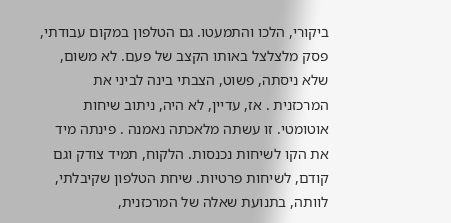ביקורי, הלכו והתמעטו. גם הטלפון במקום עבודתי, פסק מלצלצל באותו הקצב של פעם. לא משום, שלא ניסתה, פשוט, הצבתי בינה לביני את המרכזנית . אז, עדיין, לא היה, ניתוב שיחות אוטומטי. זו עשתה מלאכתה נאמנה . פינתה מיד את הקו לשיחות נכנסות. הלקוח, תמיד צודק וגם קודם, לשיחות פרטיות. שיחת הטלפון שקיבלתי, לוותה, בתנועת שאלה של המרכזנית,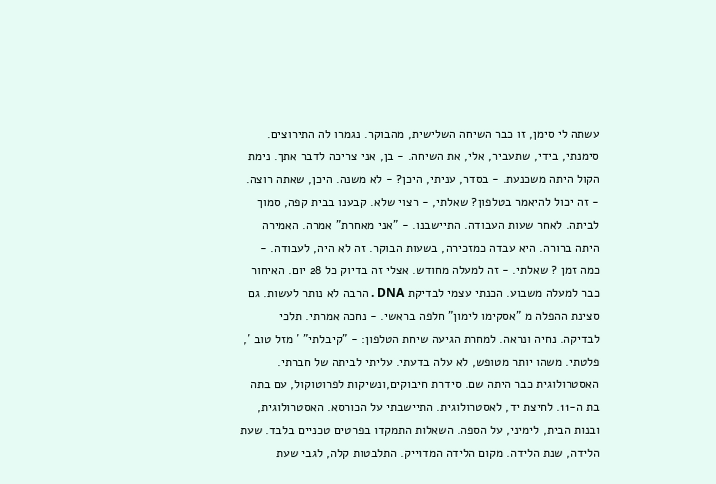עשתה לי סימן, זו כבר השיחה השלישית, מהבוקר. נגמרו לה התירוצים. סימנתי, בידי, שתעביר, אלי, את השיחה. - בן, אני צריכה לדבר אתך. נימת הקול היתה משכנעת. - בסדר, עניתי, היכן? - לא משנה. היכן, שאתה רוצה. - זה יכול להיאמר בטלפון? שאלתי, - רצוי שלא. קבענו בבית קפה, סמוך לביתה. לאחר שעות העבודה. התיישבנו. - "אני מאחרת" אמרה. האמירה היתה ברורה. היא עבדה כמזכירה, בשעות הבוקר. זה לא היה, לעבודה. - כמה זמן ? שאלתי. - זה למעלה מחודש. אצלי זה בדיוק כל 28 יום. האיחור כבר למעלה משבוע. הכנתי עצמי לבדיקת DNA . הרבה לא נותר לעשות. גם סצינת ההפלה מ "אסקימו לימון" חלפה בראשי. - נחכה אמרתי. תלכי לבדיקה. נחיה ונראה. למחרת הגיעה שיחת הטלפון: - "קיבלתי" ´ מזל טוב ´, פלטתי. משהו יותר מטופש, לא עלה בדעתי. עליתי לביתה של חברתי. האסטרולוגית כבר היתה שם. סידרת חיבוקים,ונשיקות לפרוטוקול, עם בתה בת ה-11. לחיצת יד, לאסטרולוגית. התיישבתי על הכורסא. האסטרולוגית, ובנות הבית, לימיני, על הספה. השאלות התמקדו בפרטים טכניים בלבד. שעת הלידה, שנת הלידה. מקום הלידה המדוייק. התלבטות קלה, לגבי שעת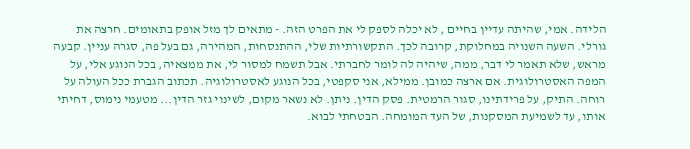הלידה. אמי, שהיתה עדיין בחיים , לא יכלה לספק לי את הפרט הזה. - מתאים לך מזל אופק בתאומים. חרצה את גורלי. השעה השנויה במחלוקת, קרובה לכך. התקשורתיות שלי, ההתנסחות, המהירה, גם בעל פה, סגרה עניין. קבעה מראש, שלא תאמר לי דבר, ממה, שיהיה לה לומר לחברתי. אבל תשמח למסור לי, את ממצאיה, בכל הנוגע אלי, על המפה האסטרולוגית. אם ארצה כמובן. ממילא, אני סקפטי, בכל הנוגע לאסטרולוגיה. תכתוב הגברת ככל העולה על רוחה. התיק, על פרידתינו, סגור הרמטית. פסק הדין. ניתן. לא נשאר מקום, לשינוי גזר הדין... מטעמי נימוס, דחיתי אותו, עד לשמיעת המסקנות, של העד המומחה. הבטחתי לבוא.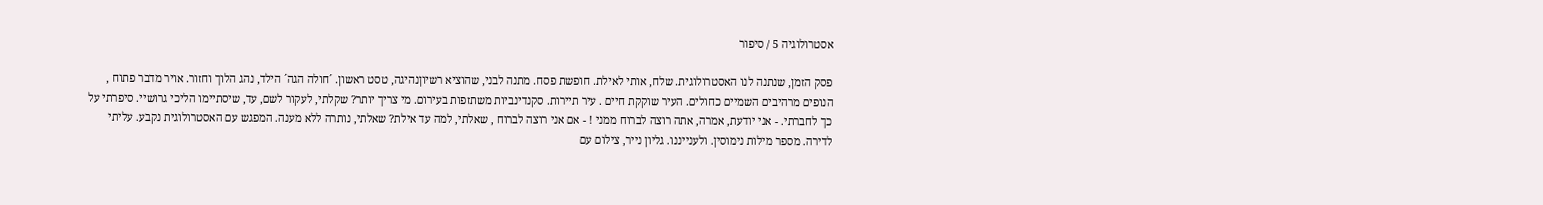אסטרולוגיה 5 / סיפור

פסק הזמן, שנתנה לנו האסטרולוגית. שלח, אותי לאילת. חופשת פסח. מתנה לבני, שהוציא רשיוןנהיגה, טסט ראשון. ´חולה הגה´ הילד, נהג הלוך וחזור. אויר מדבר פתוח , הנופים מרהיבים השמיים כחולים. העיר שוקקת חיים . עיר תיירות. סקנדינביות משתזפות בעירום. מי צריך יותר? שקלתי, לעקור לשם, עד, שיסתיימו הליכי גרושיי. סיפרתי על כך לחברתי. - אני יודעת, אמרה, אתה רוצה לברוח ממני ! - אם אני רוצה לברוח , שאלתי, למה עד אילת? שאלתי, נותרה ללא מענה. המפגש עם האסטרולוגית נקבע. עליתי לדירה. מספר מילות נימוסין. ולענייננו. גליון נייר, צילום עם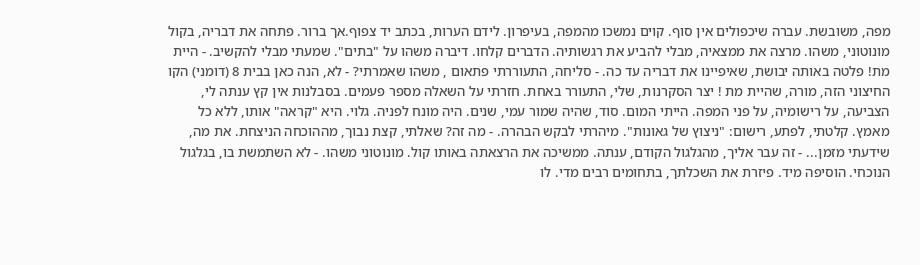מפה, משובשת. עברה שיכפולים אין סוף. קוים נמשכו מהמפה, בעיפרון. לידם הערות, בכתב יד צפוף.אך ברור. פתחה את דבריה, בקול מונוטוני, משהו. מרצה את ממצאיה, מבלי להביע את רגשותיה. הדברים קלחו. דיברה משהו על "בתים". שמעתי מבלי להקשיב. - היית מת! פלטה באותה יבושת, שאיפיינו את דבריה עד כה. - סליחה, התעוררתי פתאום , משהו שאמרתי? - לא, הנה כאן בבית 8 (דומני) הקו החיצוני הזה, מורה, שהיית מת ! יצר הסקרנות, שלי, התעורר באחת. חזרתי על השאלה מספר פעמים. בסבלנות אין קץ ענתה לי, הצביעה, על רישומיה, על פני המפה. הייתי המום. סוד, שהיה שמור עמי, שנים. היה מונח לפניה. גלוי. היא "קראה" אותו, ללא כל מאמץ. קלטתי, לפתע, רישום: "ניצוץ של גאונות". מיהרתי לבקש הבהרה. - מה זה? שאלתי, קצת נבוך, מההוכחה הניצחת. את מה, שידעתי מזמן... - זה עבר אליך, מהגלגול הקודם, ענתה. ממשיכה את הרצאתה באותו קול. מונוטוני משהו. - לא השתמשת בו, בגלגול הנוכחי. הוסיפה מיד. פיזרת את השכלתך, בתחומים רבים מדי. לו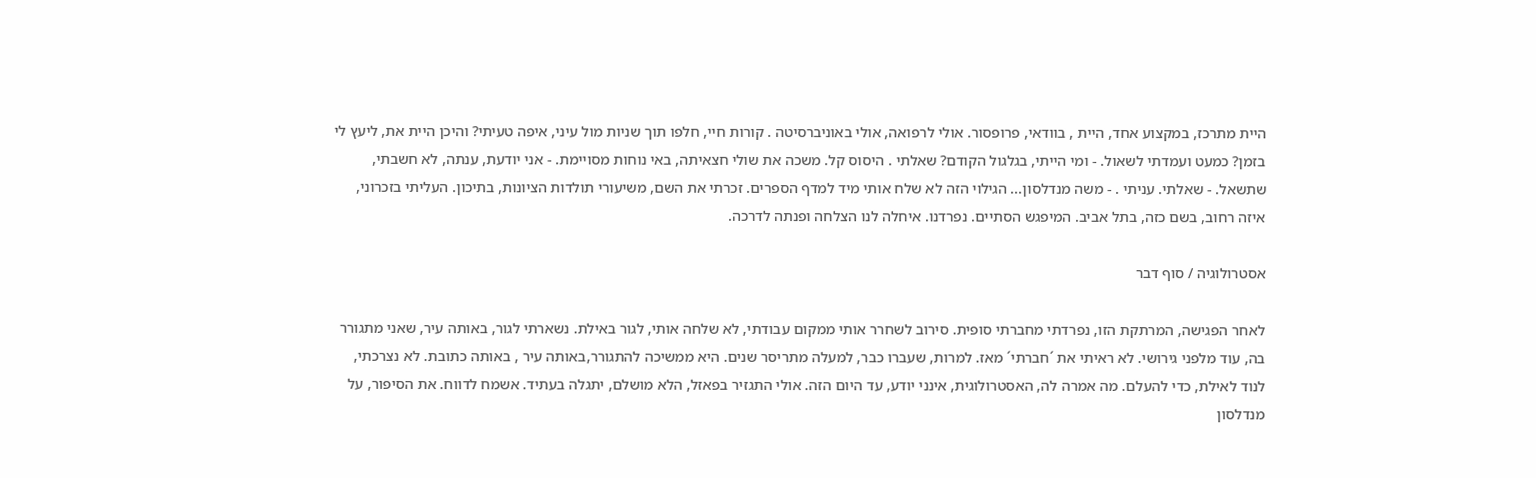היית מתרכז, במקצוע אחד, היית , בוודאי, פרופסור. אולי לרפואה, אולי באוניברסיטה . קורות חיי, חלפו תוך שניות מול עיני, איפה טעיתי? והיכן היית את, ליעץ לי בזמן? כמעט ועמדתי לשאול. - ומי הייתי, בגלגול הקודם? שאלתי . היסוס קל. משכה את שולי חצאיתה, באי נוחות מסויימת. - אני יודעת, ענתה, לא חשבתי, שתשאל. - שאלתי. עניתי . - משה מנדלסון... הגילוי הזה לא שלח אותי מיד למדף הספרים. זכרתי את השם, משיעורי תולדות הציונות, בתיכון. העליתי בזכרוני, איזה רחוב, בשם כזה, בתל אביב. המיפגש הסתיים. נפרדנו. איחלה לנו הצלחה ופנתה לדרכה.

אסטרולוגיה / סוף דבר

לאחר הפגישה, המרתקת הזו, נפרדתי מחברתי סופית. סירוב לשחרר אותי ממקום עבודתי, לא שלחה אותי, לגור באילת. נשארתי לגור, באותה עיר, שאני מתגורר בה, עוד מלפני גירושי. לא ראיתי את ´חברתי´ מאז. למרות, שעברו כבר, למעלה מתריסר שנים. היא ממשיכה להתגורר,באותה עיר , באותה כתובת. לא נצרכתי, לנוד לאילת, כדי להעלם. מה אמרה לה, האסטרולוגית, אינני יודע, עד היום הזה. אולי התגזיר בפאזל, הלא מושלם, יתגלה בעתיד. אשמח לדווח. את הסיפור, על מנדלסון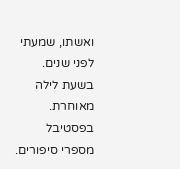ואשתו, שמעתי לפני שנים. בשעת לילה מאוחרת. בפסטיבל מספרי סיפורים.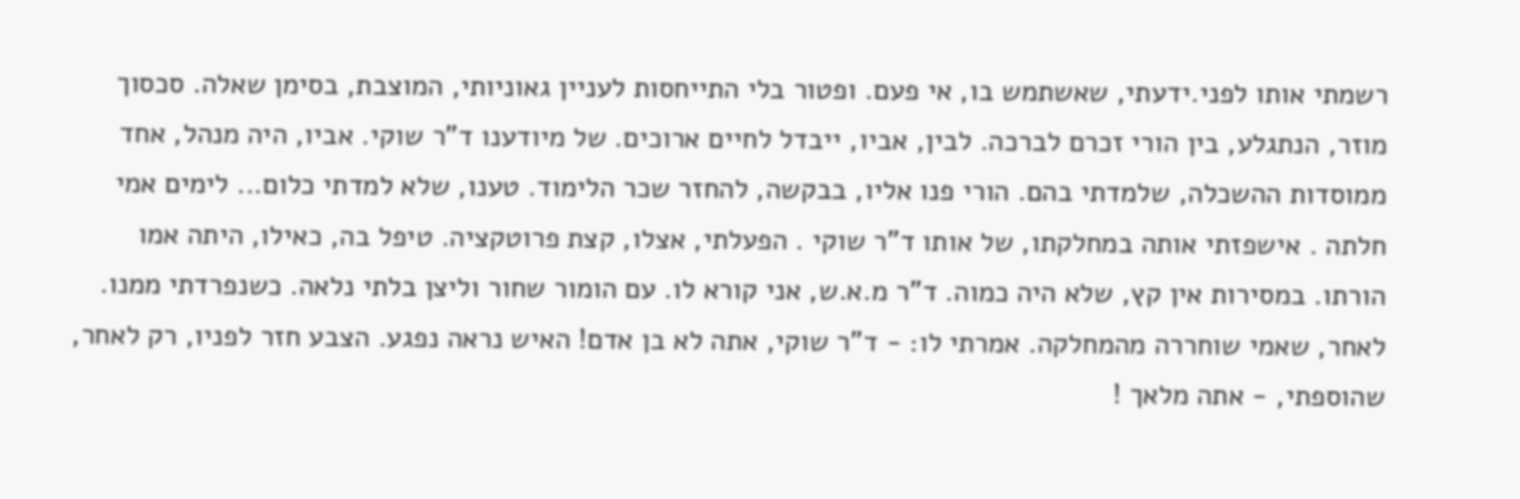רשמתי אותו לפני.ידעתי, שאשתמש בו, אי פעם. ופטור בלי התייחסות לעניין גאוניותי, המוצבת, בסימן שאלה. סכסוך מוזר, הנתגלע, בין הורי זכרם לברכה. לבין, אביו, ייבדל לחיים ארוכים. של מיודענו ד"ר שוקי. אביו, היה מנהל, אחד ממוסדות ההשכלה, שלמדתי בהם. הורי פנו אליו, בבקשה, להחזר שכר הלימוד. טענו, שלא למדתי כלום... לימים אמי חלתה . אישפזתי אותה במחלקתו, של אותו ד"ר שוקי . הפעלתי, אצלו, קצת פרוטקציה. טיפל בה, כאילו, היתה אמו הורתו. במסירות אין קץ, שלא היה כמוה. ד"ר מ.א.ש, אני קורא לו. עם הומור שחור וליצן בלתי נלאה. כשנפרדתי ממנו. לאחר, שאמי שוחררה מהמחלקה. אמרתי לו: - ד"ר שוקי, אתה לא בן אדם! האיש נראה נפגע. הצבע חזר לפניו, רק לאחר, שהוספתי, - אתה מלאך !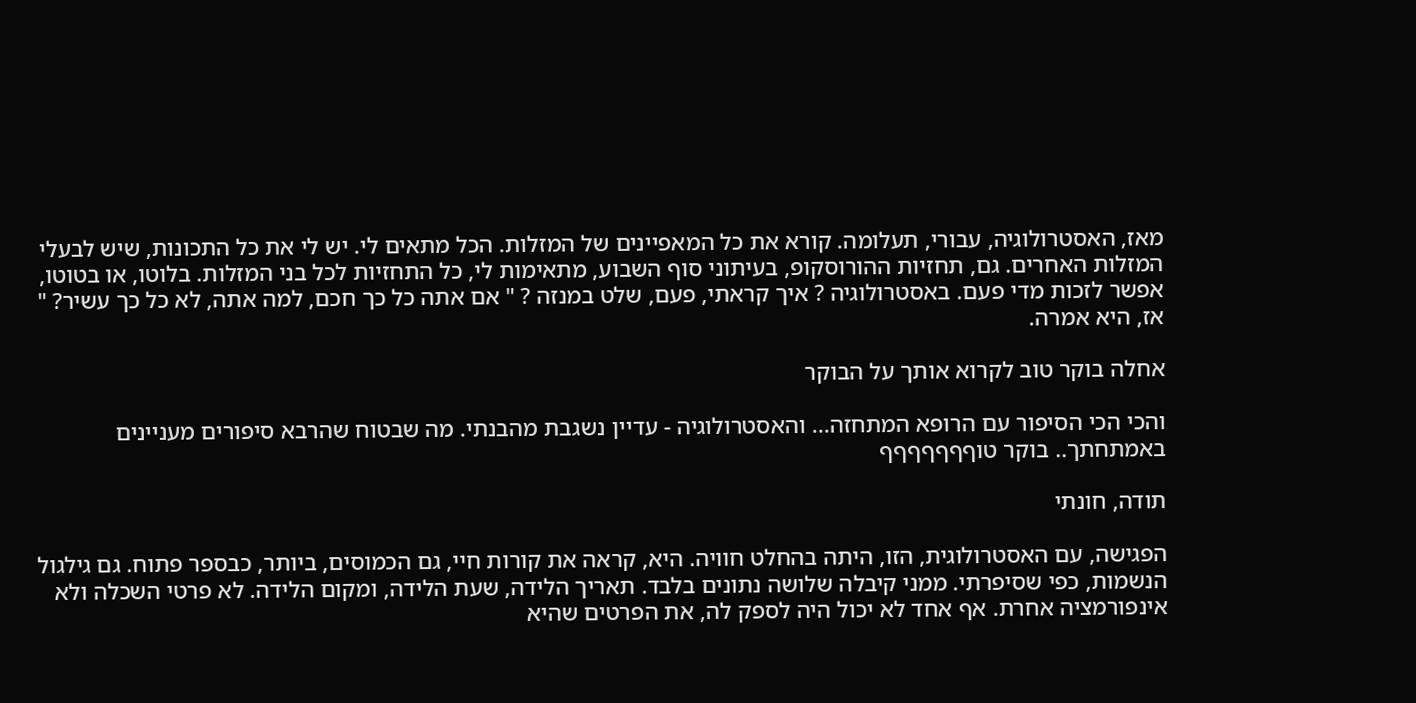מאז, האסטרולוגיה, עבורי, תעלומה. קורא את כל המאפיינים של המזלות. הכל מתאים לי. יש לי את כל התכונות, שיש לבעלי המזלות האחרים. גם, תחזיות ההורוסקופ, בעיתוני סוף השבוע, מתאימות לי, כל התחזיות לכל בני המזלות. בלוטו, או בטוטו, אפשר לזכות מדי פעם. באסטרולוגיה ? איך קראתי, פעם, שלט במנזה ? " אם אתה כל כך חכם, למה אתה, לא כל כך עשיר? " אז, היא אמרה.

אחלה בוקר טוב לקרוא אותך על הבוקר

והכי הכי הסיפור עם הרופא המתחזה... והאסטרולוגיה - עדיין נשגבת מהבנתי. מה שבטוח שהרבא סיפורים מעניינים באמתחתך.. בוקר טוףףףףףףף

תודה, חונתי

הפגישה, עם האסטרולוגית, הזו, היתה בהחלט חוויה. היא, קראה את קורות חיי, גם הכמוסים, ביותר, כבספר פתוח. גם גילגול הנשמות, כפי שסיפרתי. ממני קיבלה שלושה נתונים בלבד. תאריך הלידה, שעת הלידה, ומקום הלידה. לא פרטי השכלה ולא אינפורמציה אחרת. אף אחד לא יכול היה לספק לה, את הפרטים שהיא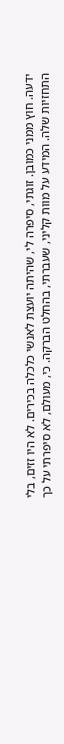ידעה. חוץ ממני כמובן. זוגתי, סיפרה לי, שהיתה יועצת לאנשי כלכלה בכירים. לא היו זזים, בלי התחזיות שלה. המידע על מוות קליני, שעברתי, בהחלט הברקה. כי, מעולם, לא סיפרתי על כך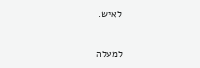לאיש.

למעלה